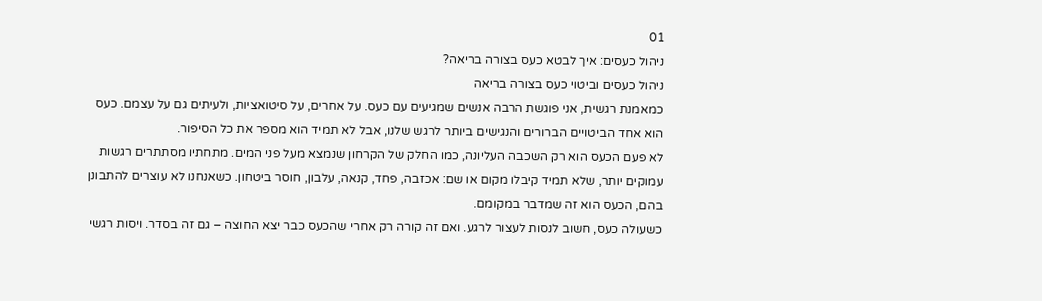01
ניהול כעסים: איך לבטא כעס בצורה בריאה?
ניהול כעסים וביטוי כעס בצורה בריאה
כמאמנת רגשית, אני פוגשת הרבה אנשים שמגיעים עם כעס. על אחרים, על סיטואציות, ולעיתים גם על עצמם. כעס הוא אחד הביטויים הברורים והנגישים ביותר לרגש שלנו, אבל לא תמיד הוא מספר את כל הסיפור.
לא פעם הכעס הוא רק השכבה העליונה, כמו החלק של הקרחון שנמצא מעל פני המים. מתחתיו מסתתרים רגשות עמוקים יותר, שלא תמיד קיבלו מקום או שם: אכזבה, פחד, קנאה, עלבון, חוסר ביטחון. כשאנחנו לא עוצרים להתבונן בהם, הכעס הוא זה שמדבר במקומם.
כשעולה כעס, חשוב לנסות לעצור לרגע. ואם זה קורה רק אחרי שהכעס כבר יצא החוצה – גם זה בסדר. ויסות רגשי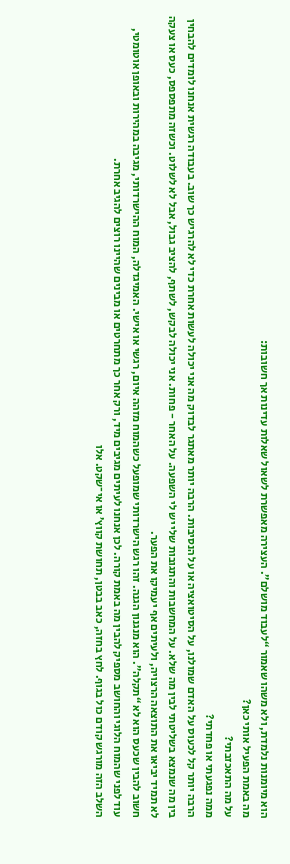הוא מיומנות נלמדת, ולא משהו שאמור “לעבוד מושלם”. העצירה מאפשרת לשאול שאלות עדינות אך חשובות:
מה באמת הפעיל אותי כאן?
על מה התאכזבתי?
ממה נפגעתי או פחדתי?
הרבה יותר קל לכעוס על האדם שמולנו, על הסיטואציה או על הנסיבות. הרבה יותר מאתגר לבדוק מה אני יכולה לעשות אחרת כדי לא להרגיש כך שוב. בעבודה רגשית אנחנו לומדים להבחין בין מה שנמצא בשליטתי לבין מה שלא. על המחשבות והתגובות שלי יש לי השפעה. על האחר - פחות. אני יכולה לבקש, לשתף, להציב גבול, אבל לא לשלוט. וכשזה מתפספס, כעס או צעקה לא תמיד יביאו את התוצאה הרצויה, ולעיתים אף יעמיקו את הפער.
חשוב להבין שכעס הוא לא “תקלה”. הוא מנגנון הגנה. זהו רגש הישרדותי שמופעל כשהמוח מזהה איום, רגשי או אישי. האמיגדלה, המוח ההישרדותי, מגיבה במהירות ובאופן אוטומטי, עוד לפני שהמוח הלוגי והחושב מספיק להבין מה באמת קורה. לכן אנחנו לעיתים מגיבים מיד, ורק אחר כך מתחרטים או מבינים שהיינו רוצים להגיב אחרת.
השלב הזה מורגש קודם כול בגוף. לחץ בחזה, כאב בבטן, תחושת קווץ’ או אי־שקט. אלו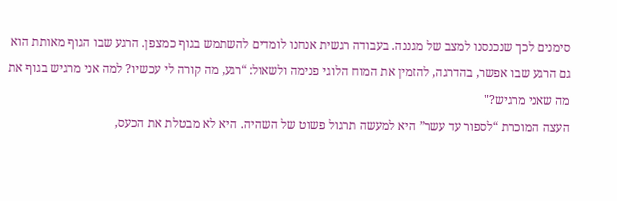סימנים לכך שנכנסנו למצב של מגננה. בעבודה רגשית אנחנו לומדים להשתמש בגוף כמצפן. הרגע שבו הגוף מאותת הוא גם הרגע שבו אפשר, בהדרגה, להזמין את המוח הלוגי פנימה ולשאול: “רגע, מה קורה לי עכשיו? למה אני מרגיש בגוף את מה שאני מרגיש?"
העצה המוכרת “לספור עד עשר” היא למעשה תרגול פשוט של השהיה. היא לא מבטלת את הכעס,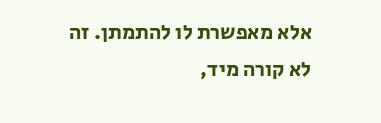אלא מאפשרת לו להתמתן. זה לא קורה מיד,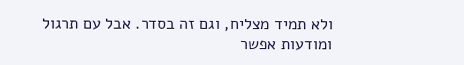ולא תמיד מצליח, וגם זה בסדר. אבל עם תרגול ומודעות אפשר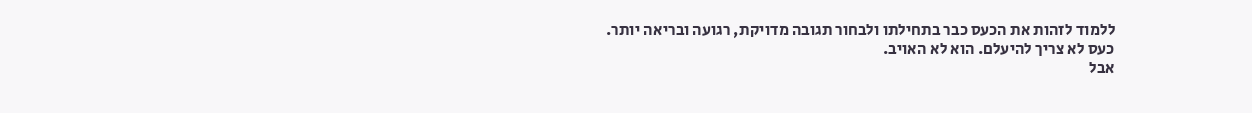ללמוד לזהות את הכעס כבר בתחילתו ולבחור תגובה מדויקת, רגועה ובריאה יותר.
כעס לא צריך להיעלם. הוא לא האויב.
אבל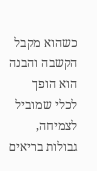כשהוא מקבל הקשבה והבנה הוא הופך לכלי שמוביל לצמיחה, גבולות בריאים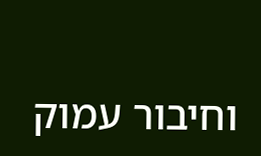וחיבור עמוק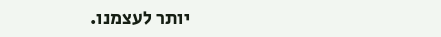יותר לעצמנו.